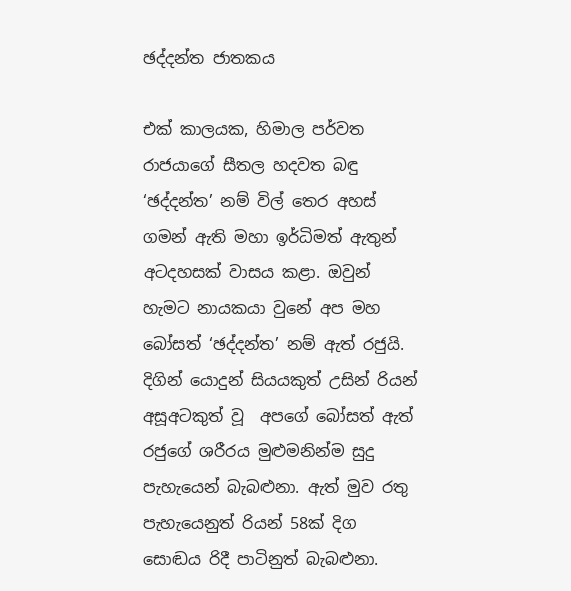ඡද්දන්ත ජාතකය

එක් කාලයක, හිමාල පර්වත රාජයාගේ සීතල හදවත බඳු ‘ඡද්දන්ත’ නම් විල් තෙර අහස් ගමන් ඇති මහා ඉර්ධිමත් ඇතුන් අටදහසක් වාසය කළා. ඔවුන් හැමට නායකයා වුනේ අප මහ බෝසත් ‘ඡද්දන්ත’ නම් ඇත් රජුයි. දිගින් යොදුන් සියයකුත් උසින් රියන් අසූඅටකුත් වූ  අපගේ බෝසත් ඇත් රජුගේ ශරීරය මුළුමනින්ම සුදු පැහැයෙන් බැබළුනා. ඇත් මුව රතු පැහැයෙනුත් රියන් 58ක් දිග සොඬය රිදී පාටිනුත් බැබළුනා.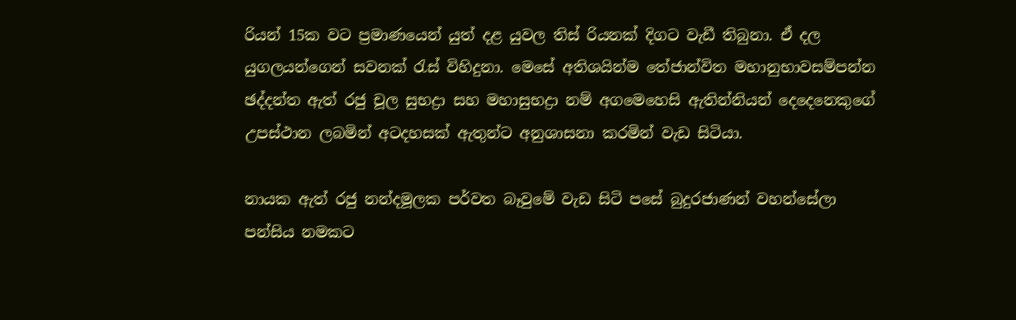රියන් 15ක වට ප්‍රමාණයෙන් යුත් දළ යුවල තිස් රියනක් දිගට වැඩී තිබුනා. ඒ දල යුගලයන්ගෙන් සවනක් රැස් විහිදුනා. මෙසේ අතිශයින්ම තේජාන්විත මහානුභාවසම්පන්න ඡද්දන්ත ඇත් රජු චූල සුභද්‍රා සහ මහාසුභද්‍රා නම් අගමෙහෙසි ඇතින්නියන් දෙදෙනෙකුගේ උපස්ථාන ලබමින් අටදහසක් ඇතුන්ට අනුශාසනා කරමින් වැඩ සිටියා.

නායක ඇත් රජු නන්දමූලක පර්වත බෑවුමේ වැඩ සිටි පසේ බුදුරජාණන් වහන්සේලා පන්සිය නමකට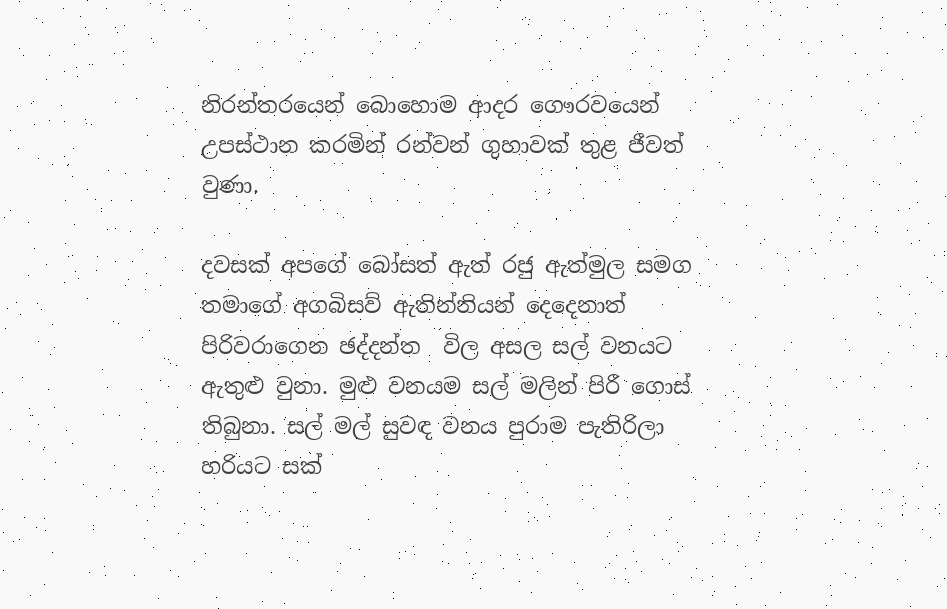නිරන්තරයෙන් බොහොම ආදර ගෞරවයෙන් උපස්ථාන කරමින් රන්වන් ගුහාවක් තුළ ජීවත් වුණා.

දවසක් අපගේ බෝසත් ඇත් රජු ඇත්මුල සමග තමාගේ අගබිසව් ඇතින්නියන් දෙදෙනාත් පිරිවරාගෙන ඡද්දන්ත  විල අසල සල් වනයට ඇතුළු වුනා. මුළු වනයම සල් මලින් පිරී ගොස් තිබුනා. සල් මල් සුවඳ වනය පුරාම පැතිරිලා හරියට සක්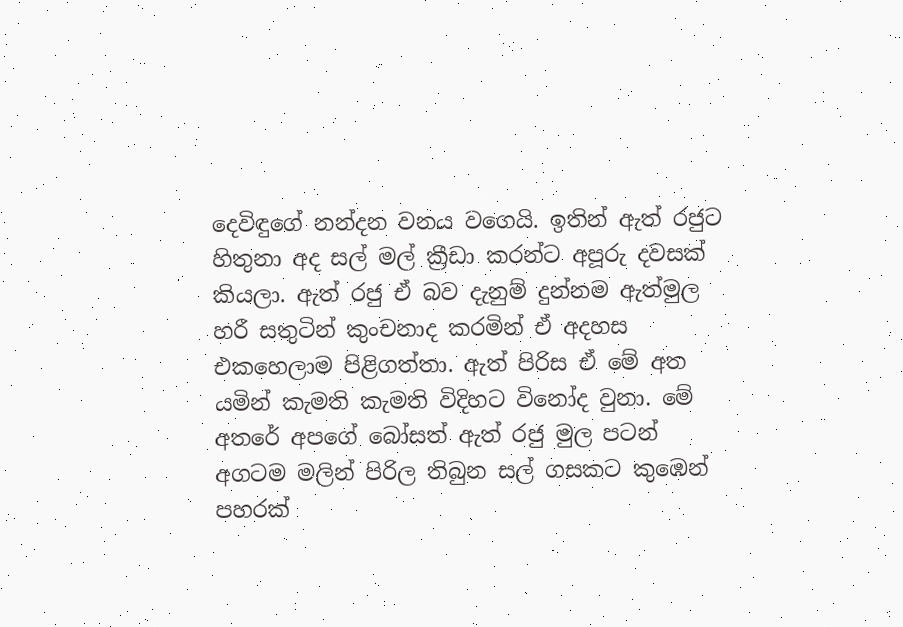දෙවිඳුගේ නන්දන වනය වගෙයි. ඉතින් ඇත් රජුට හිතුනා අද සල් මල් ක්‍රීඩා කරන්ට අපූරු දවසක් කියලා. ඇත් රජු ඒ බව දැනුම් දුන්නම ඇත්මුල හරී සතුටින් කුංචනාද කරමින් ඒ අදහස එකහෙලාම පිළිගත්තා. ඇත් පිරිස ඒ මේ අත යමින් කැමති කැමති විදිහට විනෝද වුනා. මේ අතරේ අපගේ බෝසත් ඇත් රජු මුල පටන් අගටම මලින් පිරිල තිබුන සල් ගසකට කුඹෙන් පහරක්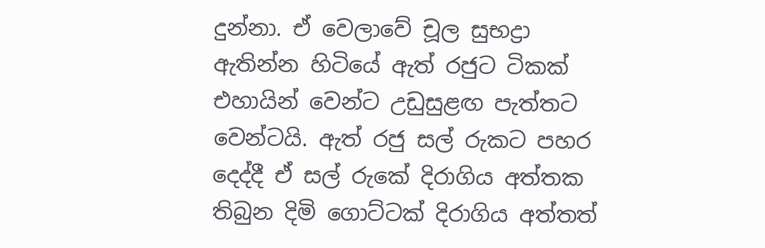දුන්නා. ඒ වෙලාවේ චූල සුභද්‍රා ඇතින්න හිටියේ ඇත් රජුට ටිකක් එහායින් වෙන්ට උඩුසුළඟ පැත්තට වෙන්ටයි. ඇත් රජු සල් රුකට පහර දෙද්දී ඒ සල් රුකේ දිරාගිය අත්තක තිබුන දිමි ගොට්ටක් දිරාගිය අත්තත්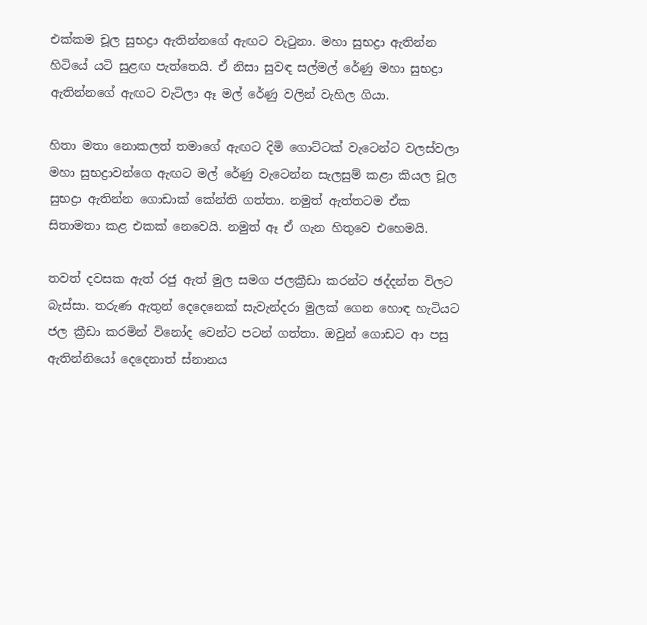එක්කම චූල සුභද්‍රා ඇතින්නගේ ඇඟට වැටුනා. මහා සුභද්‍රා ඇතින්න හිටියේ යටි සුළඟ පැත්තෙයි. ඒ නිසා සුවඳ සල්මල් රේණු මහා සුභද්‍රා ඇතින්නගේ ඇඟට වැටිලා ඈ මල් රේණු වලින් වැහිල ගියා.

හිතා මතා නොකලත් තමාගේ ඇඟට දිමි ගොට්ටක් වැටෙන්ට වලස්වලා මහා සුභද්‍රාවන්ගෙ ඇඟට මල් රේණු වැටෙන්න සැලසුම් කළා කියල චූල සුභද්‍රා ඇතින්න ගොඩාක් කේන්ති ගත්තා. නමුත් ඇත්තටම ඒක සිතාමතා කළ එකක් නෙවෙයි. නමුත් ඈ ඒ ගැන හිතුවෙ එහෙමයි.

තවත් දවසක ඇත් රජු ඇත් මුල සමග ජලක්‍රීඩා කරන්ට ඡද්දන්ත විලට බැස්සා. තරුණ ඇතුන් දෙදෙනෙක් සැවැන්දරා මුලක් ගෙන හොඳ හැටියට ජල ක්‍රීඩා කරමින් විනෝද වෙන්ට පටන් ගත්තා. ඔවුන් ගොඩට ආ පසු ඇතින්නියෝ දෙදෙනාත් ස්නානය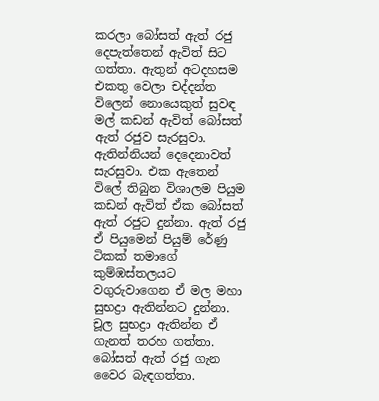කරලා බෝසත් ඇත් රජු දෙපැත්තෙන් ඇවිත් සිට ගත්තා. ඇතුන් අටදහසම එකතු වෙලා චද්දන්ත විලෙන් නොයෙකුත් සුවඳ මල් කඩන් ඇවිත් බෝසත් ඇත් රජුව සැරසුවා. ඇතින්නියන් දෙදෙනාවත් සැරසුවා. එක ඇතෙන් විලේ තිබුන විශාලම පියුම කඩන් ඇවිත් ඒක බෝසත් ඇත් රජුට දුන්නා. ඇත් රජු ඒ පියුමෙන් පියුම් රේණු ටිකක් තමාගේ කුම්ඹස්තලයට වගුරුවාගෙන ඒ මල මහා සුභද්‍රා ඇතින්නට දුන්නා. චූල සුභද්‍රා ඇතින්න ඒ ගැනත් තරහ ගත්තා. බෝසත් ඇත් රජු ගැන වෛර බැඳගත්තා.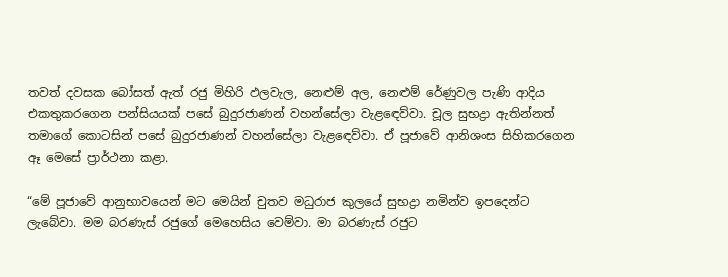තවත් දවසක බෝසත් ඇත් රජු මිහිරි ඵලවැල, නෙළුම් අල, නෙළුම් රේණුවල පැණි ආදිය එකතුකරගෙන පන්සියයක් පසේ බුදුරජාණන් වහන්සේලා වැළඳෙව්වා. චූල සුභද්‍රා ඇතින්නත් තමාගේ කොටසින් පසේ බුදුරජාණන් වහන්සේලා වැළඳෙව්වා. ඒ පූජාවේ ආනිශංස සිහිකරගෙන ඈ මෙසේ ප්‍රාර්ථනා කළා.

“මේ පූජාවේ ආනුභාවයෙන් මට මෙයින් චුතව මධුරාජ කුලයේ සුභද්‍රා නමින්ව ඉපදෙන්ට ලැබේවා. මම බරණැස් රජුගේ මෙහෙසිය වෙම්වා. මා බරණැස් රජුට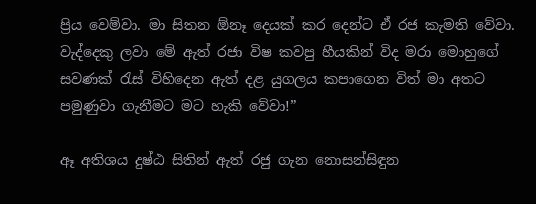ප්‍රිය වෙම්වා. මා සිතන ඕනෑ දෙයක් කර දෙන්ට ඒ රජ කැමති වේවා. වැද්දෙකු ලවා මේ ඇත් රජා විෂ කවපු හීයකින් විද මරා මොහුගේ සවණක් රැස් විහිදෙන ඇත් දළ යුගලය කපාගෙන විත් මා අතට පමුණුවා ගැනීමට මට හැකි වේවා!”

ඈ අතිශය දුෂ්ඨ සිතින් ඇත් රජු ගැන නොසන්සිඳුන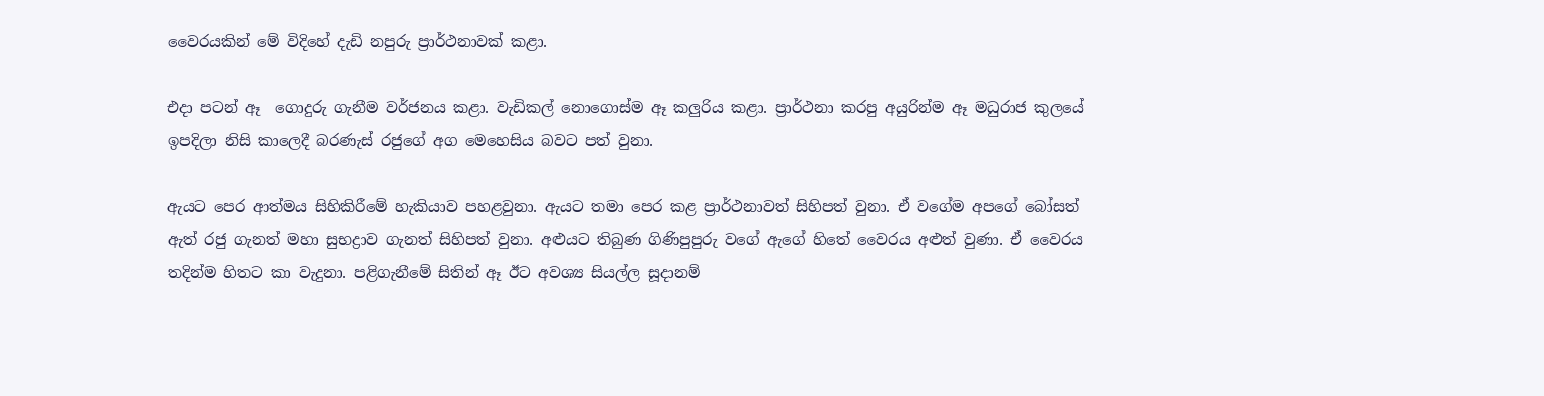වෛරයකින් මේ විදිහේ දැඩි නපුරු ප්‍රාර්ථනාවක් කළා.

එදා පටන් ඈ  ගොදුරු ගැනීම වර්ජනය කළා. වැඩිකල් නොගොස්ම ඈ කලුරිය කළා. ප්‍රාර්ථනා කරපු අයුරින්ම ඈ මධුරාජ කුලයේ ඉපදිලා නිසි කාලෙදී බරණැස් රජුගේ අග මෙහෙසිය බවට පත් වුනා.

ඇයට පෙර ආත්මය සිහිකිරීමේ හැකියාව පහළවුනා. ඇයට තමා පෙර කළ ප්‍රාර්ථනාවත් සිහිපත් වුනා. ඒ වගේම අපගේ බෝසත් ඇත් රජු ගැනත් මහා සුභද්‍රාව ගැනත් සිහිපත් වුනා. අළුයට තිබුණ ගිණිපුපුරු වගේ ඇගේ හිතේ වෛරය අළුත් වුණා. ඒ වෛරය තදින්ම හිතට කා වැදුනා. පළිගැනීමේ සිතින් ඈ ඊට අවශ්‍ය සියල්ල සූදානම්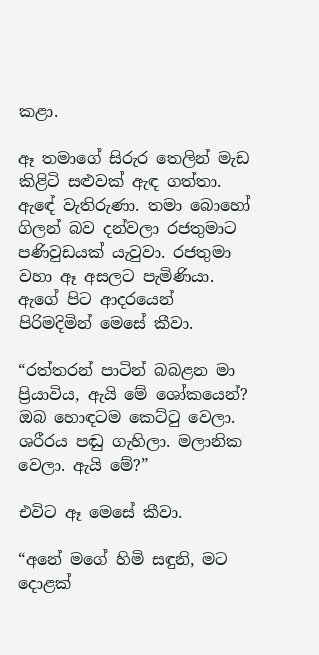කළා.

ඈ තමාගේ සිරුර තෙලින් මැඩ කිළිටි සළුවක් ඇඳ ගත්තා. ඇඳේ වැතිරුණා. තමා බොහෝ ගිලන් බව දන්වලා රජතුමාට පණිවුඩයක් යැවුවා. රජතුමා වහා ඈ අසලට පැමිණියා. ඇගේ පිට ආදරයෙන් පිරිමදිමින් මෙසේ කීවා.

“රත්තරන් පාටින් බබළන මා ප්‍රියාවිය, ඇයි මේ ශෝකයෙන්? ඔබ හොඳටම කෙට්ටු වෙලා. ශරීරය පඬු ගැහිලා. මලානික වෙලා. ඇයි මේ?”

එවිට ඈ මෙසේ කීවා.

“අනේ මගේ හිමි සඳුනි, මට දොළක්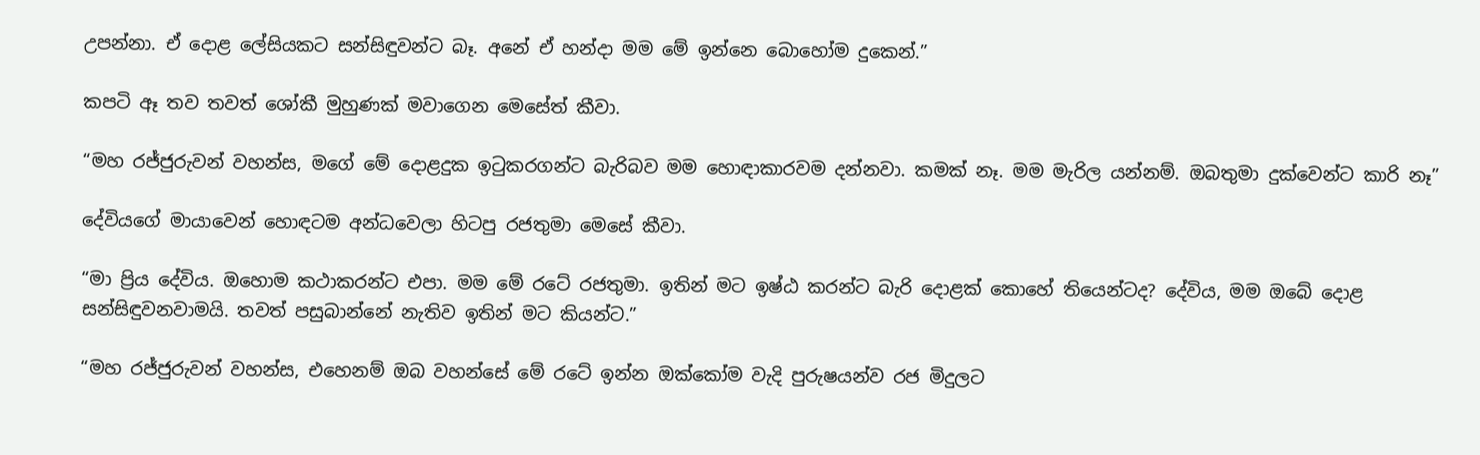උපන්නා. ඒ දොළ ලේසියකට සන්සිඳුවන්ට බෑ. අනේ ඒ හන්දා මම මේ ඉන්නෙ බොහෝම දුකෙන්.”

කපටි ඈ තව තවත් ශෝකී මුහුණක් මවාගෙන මෙසේත් කීවා.

“මහ රජ්ජුරුවන් වහන්ස, මගේ මේ දොළදුක ඉටුකරගන්ට බැරිබව මම හොඳාකාරවම දන්නවා. කමක් නෑ. මම මැරිල යන්නම්. ඔබතුමා දුක්වෙන්ට කාරි නෑ”

දේවියගේ මායාවෙන් හොඳටම අන්ධවෙලා හිටපු රජතුමා මෙසේ කීවා.

“මා ප්‍රිය දේවිය. ඔහොම කථාකරන්ට එපා. මම මේ රටේ රජතුමා. ඉතින් මට ඉෂ්ඨ කරන්ට බැරි දොළක් කොහේ තියෙන්ටද? දේවිය, මම ඔබේ දොළ සන්සිඳුවනවාමයි. තවත් පසුබාන්නේ නැතිව ඉතින් මට කියන්ට.”

“මහ රජ්ජුරුවන් වහන්ස, එහෙනම් ඔබ වහන්සේ මේ රටේ ඉන්න ඔක්කෝම වැදි පුරුෂයන්ව රජ මිදුලට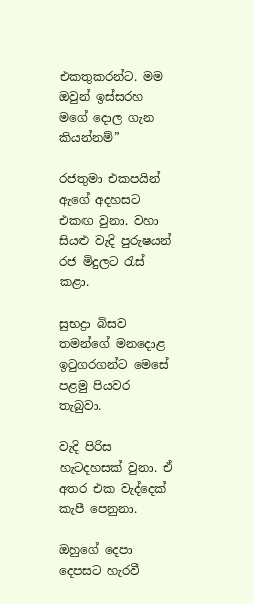එකතුකරන්ට. මම ඔවුන් ඉස්සරහ මගේ දොල ගැන කියන්නම්”

රජතුමා එකපයින් ඇගේ අදහසට එකඟ වුනා. වහා සියළු වැදි පුරුෂයන් රජ මිදුලට රැස් කළා.

සුභද්‍රා බිසව තමන්ගේ මනදොළ ඉටුගරගන්ට මෙසේ පළමු පියවර තැබුවා.

වැදි පිරිස හැටදහසක් වුනා. ඒ අතර එක වැද්දෙක් කැපී පෙනුනා.

ඔහුගේ දෙපා දෙපසට හැරවී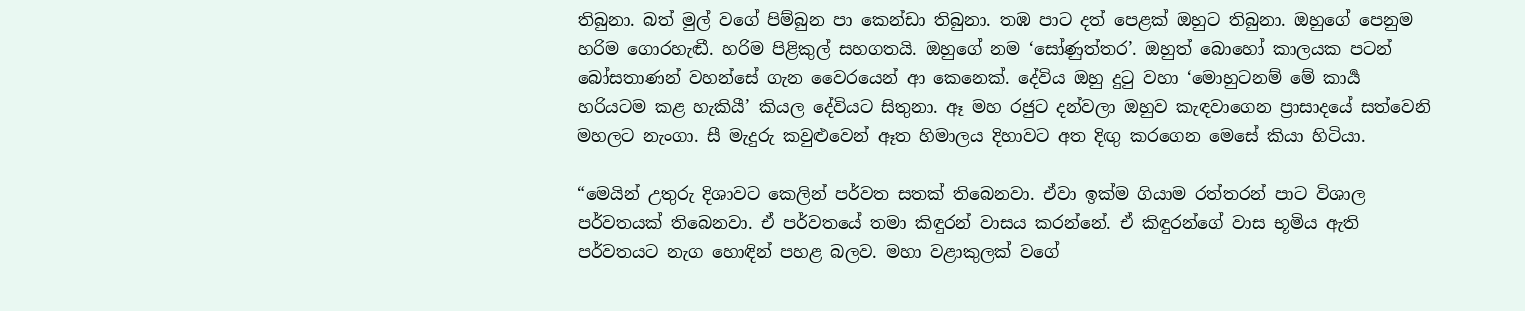තිබුනා. බත් මුල් වගේ පිම්බුන පා කෙන්ඩා තිබුනා. තඹ පාට දත් පෙළක් ඔහුට තිබුනා. ඔහුගේ පෙනුම හරිම ගොරහැඬී. හරිම පිළිකුල් සහගතයි. ඔහුගේ නම ‘සෝණුත්තර’. ඔහුත් බොහෝ කාලයක පටන් බෝසතාණන් වහන්සේ ගැන වෛරයෙන් ආ කෙනෙක්. දේවිය ඔහු දුටු වහා ‘මොහුටනම් මේ කාර්‍ය හරියටම කළ හැකියී’ කියල දේවියට සිතුනා. ඈ මහ රජුට දන්වලා ඔහුව කැඳවාගෙන ප්‍රාසාදයේ සත්වෙනි මහලට නැංගා. සී මැදුරු කවුළුවෙන් ඈත හිමාලය දිහාවට අත දිඟු කරගෙන මෙසේ කියා හිටියා.

“මෙයින් උතුරු දිශාවට කෙලින් පර්වත සතක් තිබෙනවා. ඒවා ඉක්ම ගියාම රත්තරන් පාට විශාල පර්වතයක් තිබෙනවා. ඒ පර්වතයේ තමා කිඳුරන් වාසය කරන්නේ. ඒ කිඳුරන්ගේ වාස භූමිය ඇති පර්වතයට නැග හොඳින් පහළ බලව. මහා වළාකුලක් වගේ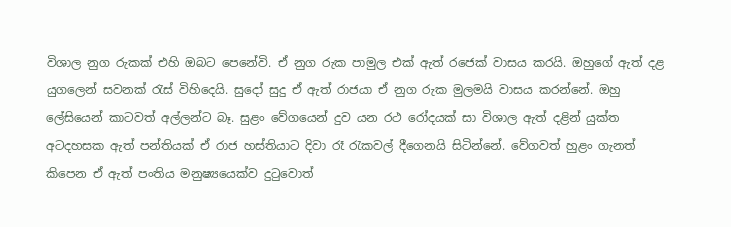විශාල නුග රුකක් එහි ඔබට පෙනේවි. ඒ නුග රුක පාමුල එක් ඇත් රජෙක් වාසය කරයි. ඔහුගේ ඇත් දළ යුගලෙන් සවනක් රැස් විහිදෙයි. සුදෝ සුදු ඒ ඇත් රාජයා ඒ නුග රුක මුලමයි වාසය කරන්නේ. ඔහු ලේසියෙන් කාටවත් අල්ලන්ට බෑ. සුළං වේගයෙන් දුව යන රථ රෝදයක් සා විශාල ඇත් දළින් යුක්ත අටදහසක ඇත් පන්තියක් ඒ රාජ හස්තියාට දිවා රෑ රැකවල් දීගෙනයි සිටින්නේ. වේගවත් හුළං ගැනත් කිපෙන ඒ ඇත් පංතිය මනුෂ්‍යයෙක්ව දුටුවොත්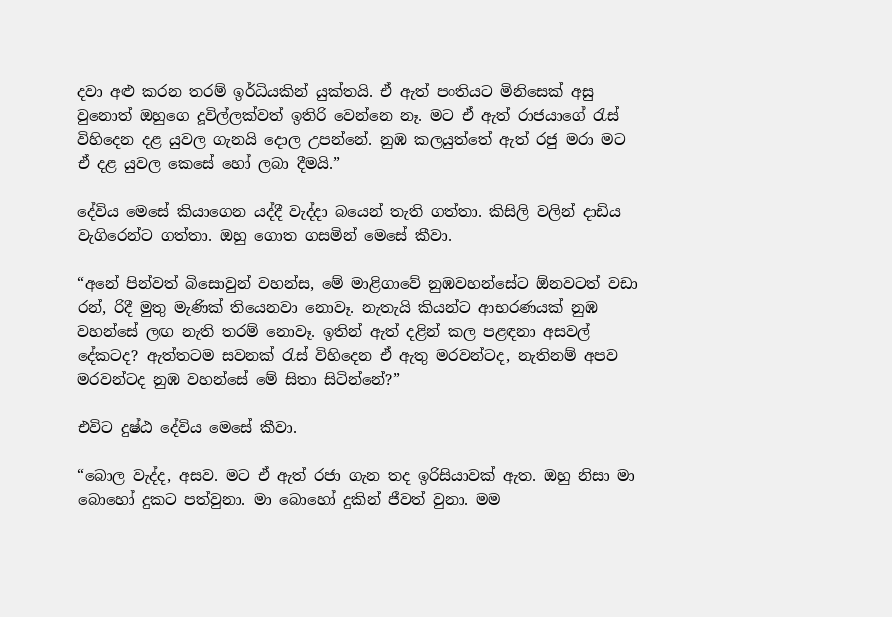දවා අළු කරන තරම් ඉර්ධියකින් යුක්තයි. ඒ ඇත් පංතියට මිනිසෙක් අසු වුනොත් ඔහුගෙ දූවිල්ලක්වත් ඉතිරි වෙන්නෙ නෑ. මට ඒ ඇත් රාජයාගේ රැස් විහිදෙන දළ යුවල ගැනයි දොල උපන්නේ. නුඹ කලයුත්තේ ඇත් රජු මරා මට ඒ දළ යුවල කෙසේ හෝ ලබා දීමයි.”

දේවිය මෙසේ කියාගෙන යද්දී වැද්දා බයෙන් තැති ගත්තා. කිසිලි වලින් දාඩිය වැගිරෙන්ට ගත්තා. ඔහු ගොත ගසමින් මෙසේ කීවා.

“අනේ පින්වත් බිසොවුන් වහන්ස, මේ මාළිගාවේ නුඹවහන්සේට ඕනවටත් වඩා රන්, රිදී මුතු මැණික් තියෙනවා නොවෑ. නැතැයි කියන්ට ආභරණයක් නුඹ වහන්සේ ලඟ නැති තරම් නොවෑ. ඉතින් ඇත් දළින් කල පළඳනා අසවල් දේකටද? ඇත්තටම සවනක් රැස් විහිදෙන ඒ ඇතු මරවන්ටද, නැතිනම් අපව මරවන්ටද නුඹ වහන්සේ මේ සිතා සිටින්නේ?”

එවිට දුෂ්ඨ දේවිය මෙසේ කීවා.

“බොල වැද්ද, අසව. මට ඒ ඇත් රජා ගැන තද ඉරිසියාවක් ඇත. ඔහු නිසා මා බොහෝ දුකට පත්වුනා. මා බොහෝ දුකින් ජීවත් වුනා. මම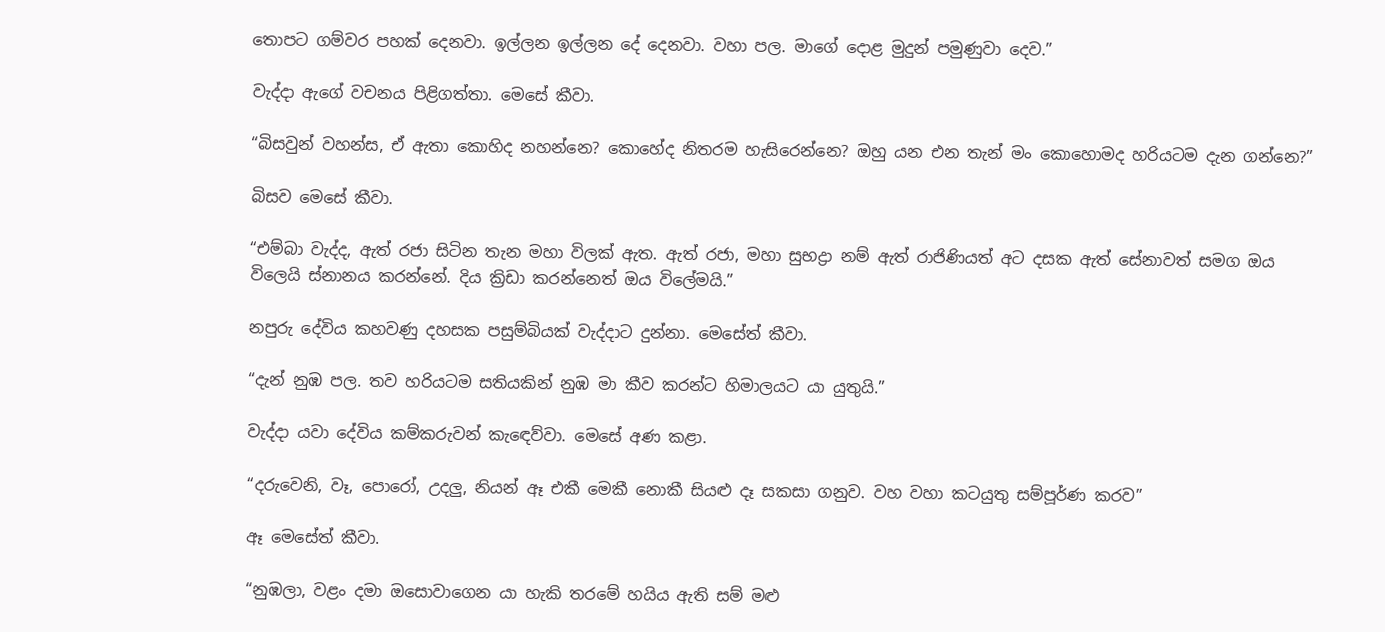තොපට ගම්වර පහක් දෙනවා. ඉල්ලන ඉල්ලන දේ දෙනවා. වහා පල. මාගේ දොළ මුදුන් පමුණුවා දෙව.”

වැද්දා ඇගේ වචනය පිළිගත්තා. මෙසේ කීවා.

“බිසවුන් වහන්ස, ඒ ඇතා කොහිද නහන්නෙ? කොහේද නිතරම හැසිරෙන්නෙ? ඔහු යන එන තැන් මං කොහොමද හරියටම දැන ගන්නෙ?”

බිසව මෙසේ කීවා.

“එම්බා වැද්ද, ඇත් රජා සිටින තැන මහා විලක් ඇත. ඇත් රජා, මහා සුභද්‍රා නම් ඇත් රාජිණියත් අට දසක ඇත් සේනාවත් සමග ඔය විලෙයි ස්නානය කරන්නේ. දිය ක්‍රිඩා කරන්නෙත් ඔය විලේමයි.”

නපුරු දේවිය කහවණු දහසක පසුම්බියක් වැද්දාට දුන්නා. මෙසේත් කීවා.

“දැන් නුඹ පල. තව හරියටම සතියකින් නුඹ මා කීව කරන්ට හිමාලයට යා යුතුයි.”

වැද්දා යවා දේවිය කම්කරුවන් කැඳෙව්වා. මෙසේ අණ කළා.

“දරුවෙනි, වෑ, පොරෝ, උදලු, නියන් ඈ එකී මෙකී නොකී සියළු දෑ සකසා ගනුව. වහ වහා කටයුතු සම්පූර්ණ කරව”

ඈ මෙසේත් කීවා.

“නුඹලා, වළං දමා ඔසොවාගෙන යා හැකි තරමේ හයිය ඇති සම් මළු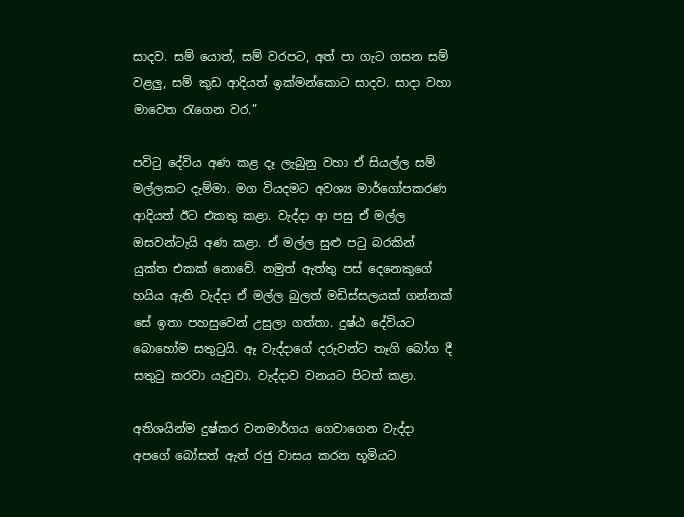සාදව. සම් යොත්, සම් වරපට, අත් පා ගැට ගසන සම් වළලු, සම් කුඩ ආදියත් ඉක්මන්කොට සාදව. සාදා වහා මාවෙත රැගෙන වර.”

පවිටු දේවිය අණ කළ දෑ ලැබුනු වහා ඒ සියල්ල සම් මල්ලකට දැම්මා. මග වියදමට අවශ්‍ය මාර්ගෝපකරණ ආදියත් ඊට එකතු කළා. වැද්දා ආ පසු ඒ මල්ල ඔසවන්ටැයි අණ කළා. ඒ මල්ල සුළු පටු බරකින් යුක්ත එකක් නොවේ. නමුත් ඇත්තු පස් දෙනෙකුගේ හයිය ඇති වැද්දා ඒ මල්ල බුලත් මඩිස්සලයක් ගන්නක් සේ ඉතා පහසුවෙන් උසුලා ගත්තා. දුෂ්ඨ දේවියට බොහෝම සතුටුයි. ඈ වැද්දාගේ දරුවන්ට තෑගි බෝග දී සතුටු කරවා යැවුවා. වැද්දාව වනයට පිටත් කළා.

අතිශයින්ම දුෂ්කර වනමාර්ගය ගෙවාගෙන වැද්දා අපගේ බෝසත් ඇත් රජු වාසය කරන භූමියට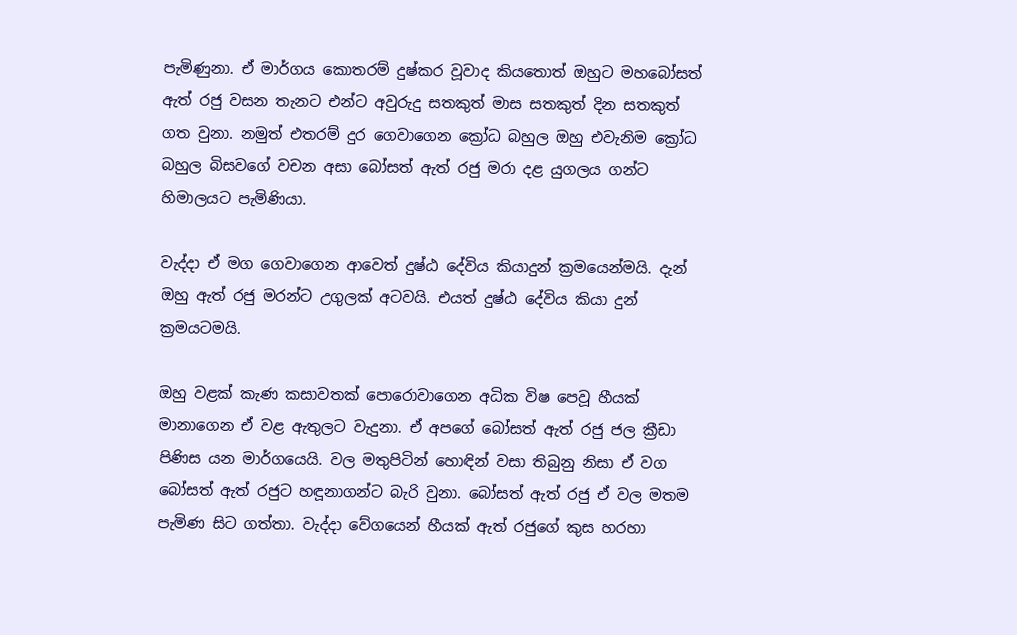පැමිණුනා. ඒ මාර්ගය කොතරම් දුෂ්කර වූවාද කියතොත් ඔහුට මහබෝසත් ඇත් රජු වසන තැනට එන්ට අවුරුදු සතකුත් මාස සතකුත් දින සතකුත් ගත වුනා. නමුත් එතරම් දුර ගෙවාගෙන ක්‍රෝධ බහුල ඔහු එවැනිම ක්‍රෝධ බහුල බිසවගේ වචන අසා බෝසත් ඇත් රජු මරා දළ යුගලය ගන්ට හිමාලයට පැමිණියා.

වැද්දා ඒ මග ගෙවාගෙන ආවෙත් දුෂ්ඨ දේවිය කියාදුන් ක්‍රමයෙන්මයි. දැන් ඔහු ඇත් රජු මරන්ට උගුලක් අටවයි. එයත් දුෂ්ඨ දේවිය කියා දුන් ක්‍රමයටමයි.

ඔහු වළක් කැණ කසාවතක් පොරොවාගෙන අධික විෂ පෙවූ හීයක් මානාගෙන ඒ වළ ඇතුලට වැදුනා. ඒ අපගේ බෝසත් ඇත් රජු ජල ක්‍රීඩා පිණිස යන මාර්ගයෙයි. වල මතුපිටින් හොඳින් වසා තිබුනු නිසා ඒ වග බෝසත් ඇත් රජුට හඳූනාගන්ට බැරි වුනා. බෝසත් ඇත් රජු ඒ වල මතම පැමිණ සිට ගත්තා. වැද්දා වේගයෙන් හීයක් ඇත් රජුගේ කුස හරහා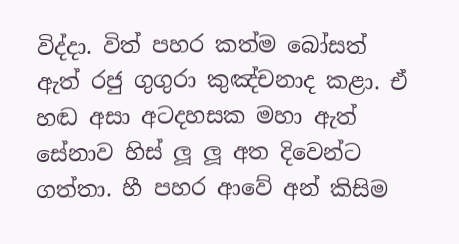විද්දා. විත් පහර කත්ම බෝසත් ඇත් රජු ගුගුරා කුඤ්චනාද කළා. ඒ හඬ අසා අටදහසක මහා ඇත් සේනාව හිස් ලූ ලූ අත දිවෙන්ට ගත්තා. හී පහර ආවේ අන් කිසිම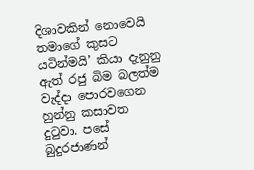දිශාවකින් නොවෙයි තමාගේ කුසට යටින්මයි’ කියා දැනුනු ඇත් රජු බිම බලත්ම වැද්දා පොරවගෙන හුන්නු කසාවත දුටුවා. පසේ බුදුරජාණන්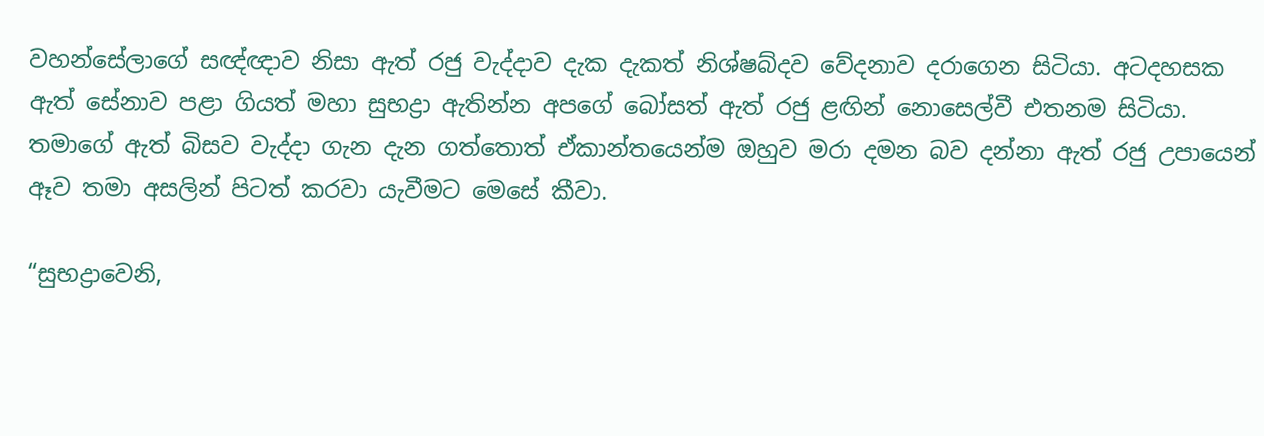වහන්සේලාගේ සඥ්ඥාව නිසා ඇත් රජු වැද්දාව දැක දැකත් නිශ්ෂබ්දව වේදනාව දරාගෙන සිටියා. අටදහසක ඇත් සේනාව පළා ගියත් මහා සුභද්‍රා ඇතින්න අපගේ බෝසත් ඇත් රජු ළඟින් නොසෙල්වී එතනම සිටියා. තමාගේ ඇත් බිසව වැද්දා ගැන දැන ගත්තොත් ඒකාන්තයෙන්ම ඔහුව මරා දමන බව දන්නා ඇත් රජු උපායෙන් ඈව තමා අසලින් පිටත් කරවා යැවීමට මෙසේ කීවා.

“සුභද්‍රාවෙනි,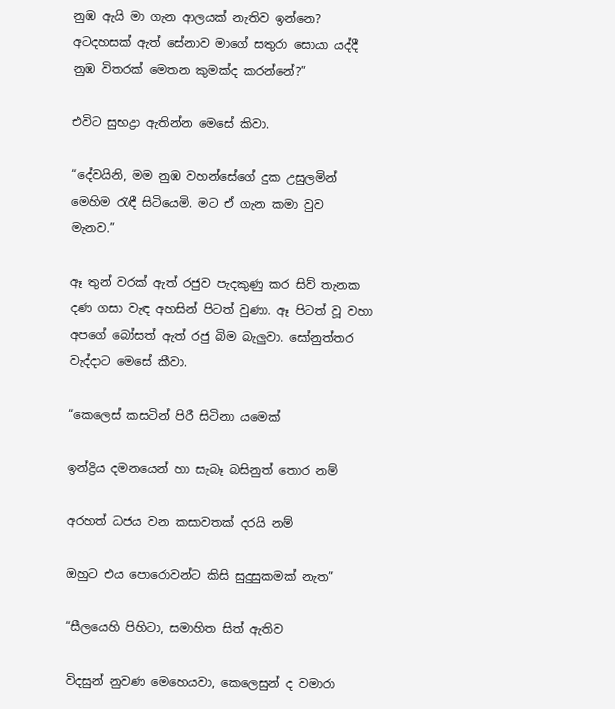නුඹ ඇයි මා ගැන ආලයක් නැතිව ඉන්නෙ? අටදහසක් ඇත් සේනාව මාගේ සතුරා සොයා යද්දී නුඹ විතරක් මෙතන කුමක්ද කරන්නේ?”

එවිට සුභද්‍රා ඇතින්න මෙසේ කිවා.

“දේවයිනි, මම නුඹ වහන්සේගේ දුක උසුලමින් මෙහිම රැඳී සිටියෙමි. මට ඒ ගැන කමා වුව මැනව.”

ඈ තුන් වරක් ඇත් රජුව පැදකුණු කර සිව් තැනක දණ ගසා වැඳ අහසින් පිටත් වුණා. ඈ පිටත් වූ වහා අපගේ බෝසත් ඇත් රජු බිම බැලුවා. සෝනුත්තර වැද්දාට මෙසේ කීවා.

“කෙලෙස් කසටින් පිරී සිටිනා යමෙක්

ඉන්ද්‍රිය දමනයෙන් හා සැබෑ බසිනුත් තොර නම්

අරහත් ධජය වන කසාවතක් දරයි නම්

ඔහුට එය පොරොවන්ට කිසි සුදුසුකමක් නැත”

“සීලයෙහි පිහිටා, සමාහිත සිත් ඇතිව

විදසුන් නුවණ මෙහෙයවා, කෙලෙසුන් ද වමාරා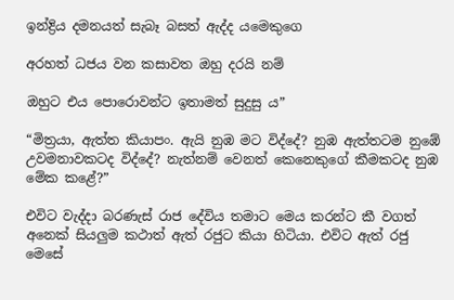ඉන්ද්‍රිය දමනයත් සැබෑ බසත් ඇද්ද යමෙකුගෙ

අරහත් ධජය වන කසාවත ඔහු දරයි නම්

ඔහුට එය පොරොවන්ට ඉතාමත් සුදුසු ය”

“මිත්‍රයා, ඇත්ත කියාපං. ඇයි නුඹ මට විද්දේ? නුඹ ඇත්තටම නුඹේ උවමනාවකටද විද්දේ? නැත්නම් වෙනත් කෙනෙකුගේ කීමකටද නුඹ මේක කළේ?”

එවිට වැද්දා බරණැස් රාජ දේවිය තමාට මෙය කරන්ට කී වගත් අනෙක් සියලුම කථාත් ඇත් රජුට කියා හිටියා. එවිට ඇත් රජු මෙසේ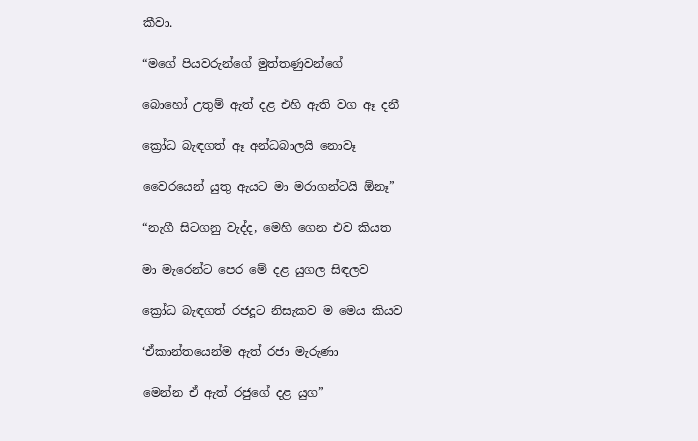කීවා.

“මගේ පියවරුන්ගේ මුත්තණුවන්ගේ

බොහෝ උතුම් ඇත් දළ එහි ඇති වග ඈ දනී

ක්‍රෝධ බැඳගත් ඈ අන්ධබාලයි නොවෑ

වෛරයෙන් යුතු ඇයට මා මරාගන්ටයි ඕනෑ”

“නැගී සිටගනු වැද්ද, මෙහි ගෙන එව කියත

මා මැරෙන්ට පෙර මේ දළ යුගල සිඳලව

ක්‍රෝධ බැඳගත් රජදූට නිසැකව ම මෙය කියව

‘ඒකාන්තයෙන්ම ඇත් රජා මැරුණා

මෙන්න ඒ ඇත් රජුගේ දළ යුග”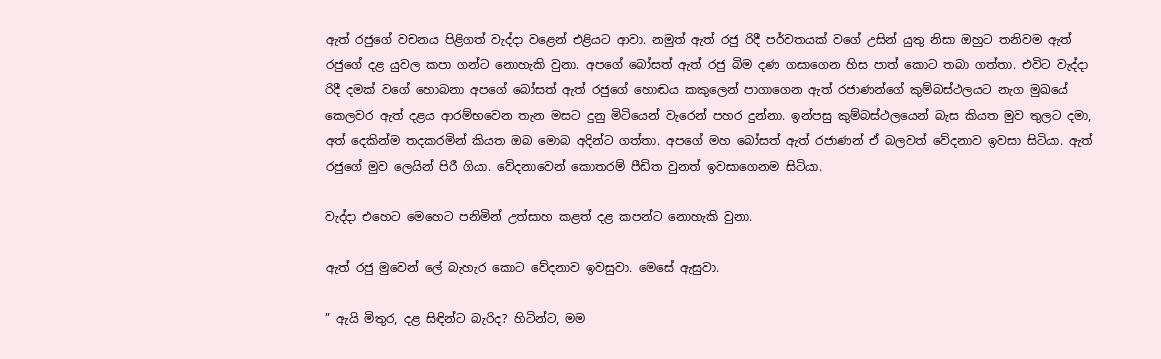ඇත් රජුගේ වචනය පිළිගත් වැද්දා වළෙන් එළියට ආවා. නමුත් ඇත් රජු රිදී පර්වතයක් වගේ උසින් යුතු නිසා ඔහුට තනිවම ඇත් රජුගේ දළ යුවල කපා ගන්ට නොහැකි වුනා. අපගේ බෝසත් ඇත් රජු බිම දණ ගසාගෙන හිස පාත් කොට තබා ගත්තා. එවිට වැද්දා රිදී දමක් වගේ හොබනා අපගේ බෝසත් ඇත් රජුගේ හොඬය කකුලෙන් පාගාගෙන ඇත් රජාණන්ගේ කුම්බස්ථලයට නැග මුඛයේ කෙලවර ඇත් දළය ආරම්භවෙන තැන මසට දුනු මිටියෙන් වැරෙන් පහර දුන්නා. ඉන්පසු කුම්බස්ථලයෙන් බැස කියත මුව තුලට දමා, අත් දෙකින්ම තදකරමින් කියත ඔබ මොබ අදින්ට ගත්තා. අපගේ මහ බෝසත් ඇත් රජාණන් ඒ බලවත් වේදනාව ඉවසා සිටියා. ඇත් රජුගේ මුව ලෙයින් පිරී ගියා. වේදනාවෙන් කොතරම් පීඩිත වුනත් ඉවසාගෙනම සිටියා.

වැද්දා එහෙට මෙහෙට පනිමින් උත්සාහ කළත් දළ කපන්ට නොහැකි වුනා.

ඇත් රජු මුවෙන් ලේ බැහැර කොට වේදනාව ඉවසුවා. මෙසේ ඇසුවා.

” ඇයි මිතුර, දළ සිඳින්ට බැරිද? හිටින්ට, මම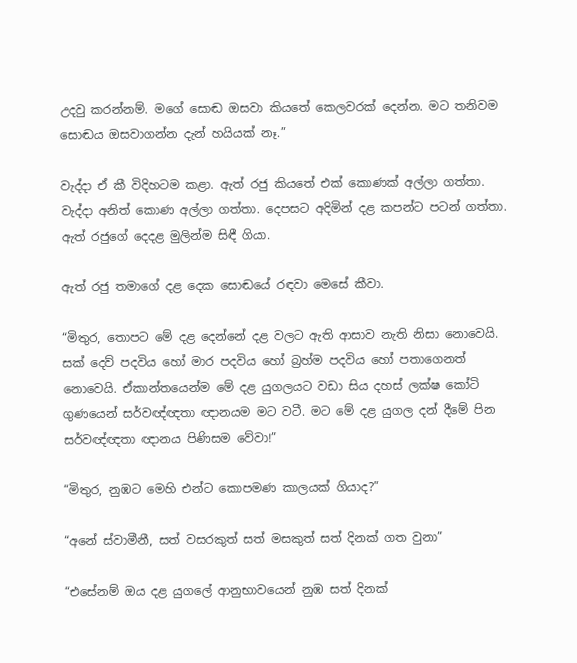උදවු කරන්නම්. මගේ සොඬ ඔසවා කියතේ කෙලවරක් දෙන්න. මට තනිවම සොඬය ඔසවාගන්න දැන් හයියක් නෑ.”

වැද්දා ඒ කී විදිහටම කළා. ඇත් රජු කියතේ එක් කොණක් අල්ලා ගත්තා. වැද්දා අනිත් කොණ අල්ලා ගත්තා. දෙපසට අදිමින් දළ කපන්ට පටන් ගත්තා. ඇත් රජුගේ දෙදළ මුලින්ම සිඳී ගියා.

ඇත් රජු තමාගේ දළ දෙක සොඬයේ රඳවා මෙසේ කීවා.

“මිතුර, තොපට මේ දළ දෙන්නේ දළ වලට ඇති ආසාව නැති නිසා නොවෙයි. සක් දෙව් පදවිය හෝ මාර පදවිය හෝ බ්‍රහ්ම පදවිය හෝ පතාගෙනත් නොවෙයි. ඒකාන්තයෙන්ම මේ දළ යුගලයට වඩා සිය දහස් ලක්ෂ කෝටි ගුණයෙන් සර්වඥ්ඥතා ඥානයම මට වටී. මට මේ දළ යුගල දන් දීමේ පින සර්වඥ්ඥතා ඥානය පිණිසම වේවා!”

“මිතුර, නුඹට මෙහි එන්ට කොපමණ කාලයක් ගියාද?”

“අනේ ස්වාමීනී, සත් වසරකුත් සත් මසකුත් සත් දිනක් ගත වුනා”

“එසේනම් ඔය දළ යුගලේ ආනුභාවයෙන් නුඹ සත් දිනක්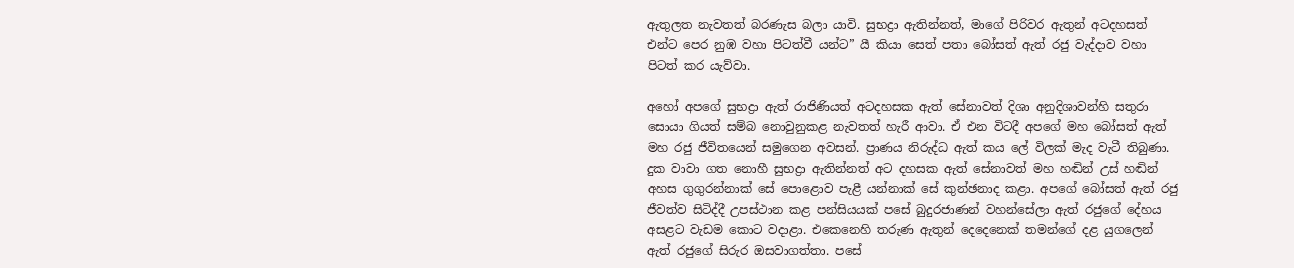ඇතුලත නැවතත් බරණැස බලා යාවි. සුභද්‍රා ඇතින්නත්, මාගේ පිරිවර ඇතුන් අටදහසත් එන්ට පෙර නුඹ වහා පිටත්වී යන්ට” යී කියා සෙත් පතා බෝසත් ඇත් රජු වැද්දාව වහා පිටත් කර යැව්වා.

අහෝ අපගේ සුභද්‍රා ඇත් රාජිණියත් අටදහසක ඇත් සේනාවත් දිශා අනුදිශාවන්හි සතුරා සොයා ගියත් සම්බ නොවුනුකළ නැවතත් හැරී ආවා. ඒ එන විටදී අපගේ මහ බෝසත් ඇත් මහ රජු ජීවිතයෙන් සමුගෙන අවසන්. ප්‍රාණය නිරුද්ධ ඇත් කය ලේ විලක් මැද වැටී තිබුණා. දුක වාවා ගත නොහී සුභද්‍රා ඇතින්නත් අට දහසක ඇත් සේනාවත් මහ හඬින් උස් හඬින් අහස ගුගුරන්නාක් සේ පොළොව පැළී යන්නාක් සේ කුන්ඡනාද කළා. අපගේ බෝසත් ඇත් රජු ජීවත්ව සිටිද්දී උපස්ථාන කළ පන්සියයක් පසේ බුදුරජාණන් වහන්සේලා ඇත් රජුගේ දේහය අසළට වැඩම කොට වදාළා. එකෙනෙහි තරුණ ඇතුන් දෙදෙනෙක් තමන්ගේ දළ යුගලෙන් ඇත් රජුගේ සිරුර ඔසවාගත්තා. පසේ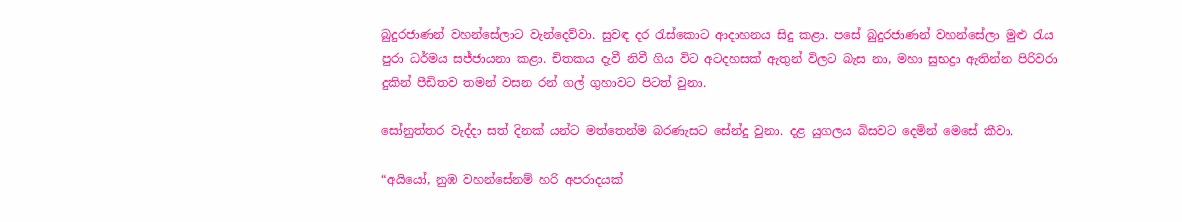බුදුරජාණන් වහන්සේලාට වැන්දෙව්වා. සුවඳ දර රැස්කොට ආදාහනය සිදු කළා. පසේ බුදුරජාණන් වහන්සේලා මුළු රැය පුරා ධර්මය සජ්ජායනා කළා. චිතකය දැවී නිවී ගිය විට අටදහසක් ඇතුන් විලට බැස නා, මහා සුභද්‍රා ඇතින්න පිරිවරා දුකින් පීඩිතව තමන් වසන රන් ගල් ගුහාවට පිටත් වුනා.

සෝනුත්තර වැද්දා සත් දිනක් යන්ට මත්තෙන්ම බරණැසට සේන්දු වුනා. දළ යුගලය බිසවට දෙමින් මෙසේ කීවා.

“අයියෝ, නුඹ වහන්සේනම් හරි අපරාදයක්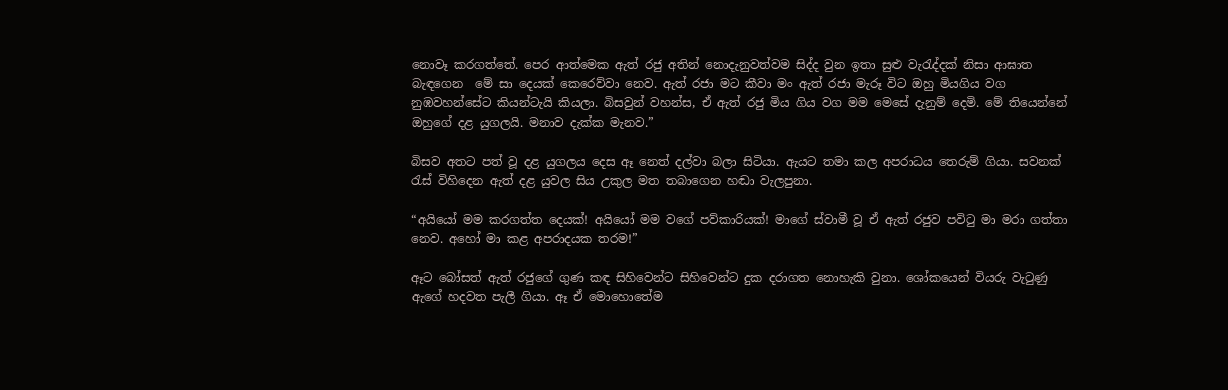නොවෑ කරගත්තේ. පෙර ආත්මෙක ඇත් රජු අතින් නොදැනුවත්වම සිද්ද වුන ඉතා සුළු වැරැද්දක් නිසා ආඝාත බැඳගෙන  මේ සා දෙයක් කෙරෙව්වා නෙව. ඇත් රජා මට කීවා මං ඇත් රජා මැරූ විට ඔහු මියගිය වග නුඹවහන්සේට කියන්ටැයි කියලා. බිසවුන් වහන්ස, ඒ ඇත් රජු මිය ගිය වග මම මෙසේ දැනුම් දෙමි. මේ තියෙන්නේ ඔහුගේ දළ යුගලයි. මනාව දැක්ක මැනව.”

බිසව අතට පත් වූ දළ යුගලය දෙස ඈ නෙත් දල්වා බලා සිටියා. ඇයට තමා කල අපරාධය තෙරුම් ගියා. සවනක් රැස් විහිදෙන ඇත් දළ යුවල සිය උකුල මත තබාගෙන හඬා වැලපුනා.

“අයියෝ මම කරගත්ත දෙයක්! අයියෝ මම වගේ පව්කාරියක්! මාගේ ස්වාමී වූ ඒ ඇත් රජුව පවිටු මා මරා ගත්තා නෙව. අහෝ මා කළ අපරාදයක තරම!”

ඈට බෝසත් ඇත් රජුගේ ගුණ කඳ සිහිවෙන්ට සිහිවෙන්ට දුක දරාගත නොහැකි වුනා. ශෝකයෙන් වියරු වැටුණු ඇගේ හදවත පැලී ගියා. ඈ ඒ මොහොතේම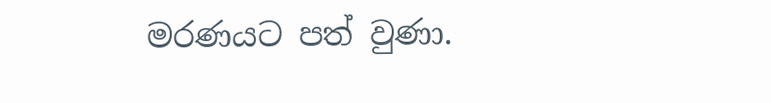මරණයට පත් වුණා.